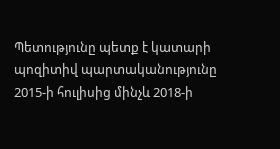Պետությունը պետք է կատարի պոզիտիվ պարտականությունը
2015-ի հուլիսից մինչև 2018-ի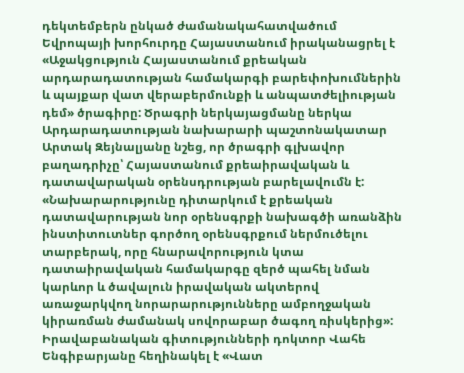դեկտեմբերն ընկած ժամանակահատվածում Եվրոպայի խորհուրդը Հայաստանում իրականացրել է «Աջակցություն Հայաստանում քրեական արդարադատության համակարգի բարեփոխումներին և պայքար վատ վերաբերմունքի և անպատժելիության դեմ» ծրագիրը: Ծրագրի ներկայացմանը ներկա Արդարադատության նախարարի պաշտոնակատար Արտակ Զեյնալյանը նշեց, որ ծրագրի գլխավոր բաղադրիչը՝ Հայաստանում քրեաիրավական և դատավարական օրենսդրության բարելավումն է: «Նախարարությունը դիտարկում է քրեական դատավարության նոր օրենսգրքի նախագծի առանձին ինստիտուտներ գործող օրենսգրքում ներմուծելու տարբերակ, որը հնարավորություն կտա դատաիրավական համակարգը զերծ պահել նման կարևոր և ծավալուն իրավական ակտերով առաջարկվող նորարարությունները ամբողջական կիրառման ժամանակ սովորաբար ծագող ռիսկերից»: Իրավաբանական գիտությունների դոկտոր Վահե Ենգիբարյանը հեղինակել է «Վատ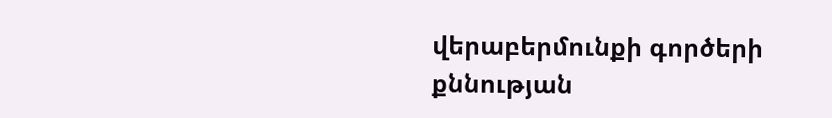վերաբերմունքի գործերի քննության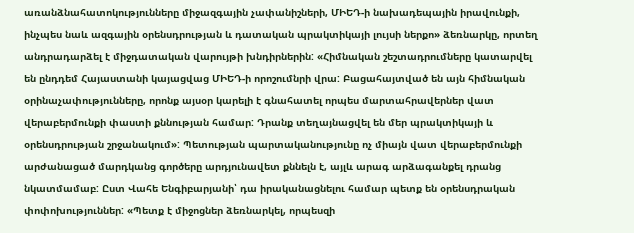առանձնահատոկությունները միջազգային չափանիշների, ՄԻԵԴ-ի նախադեպային իրավունքի, ինչպես նաև ազգային օրենսդրության և դատական պրակտիկայի լույսի ներքո» ձեռնարկը, որտեղ անդրադարձել է միջդատական վարույթի խնդիրներին: «Հիմնական շեշտադրումները կատարվել են ընդդեմ Հայաստանի կայացվաց ՄԻԵԴ-ի որոշումնրի վրա: Բացահայտված են այն հիմնական օրինաչափությունները, որոնք այսօր կարելի է գնահատել որպես մարտահրավերներ վատ վերաբերմունքի փաստի քննության համար: Դրանք տեղայնացվել են մեր պրակտիկայի և օրենսդրության շրջանակում»: Պետության պարտականությունը ոչ միայն վատ վերաբերմունքի արժանացած մարդկանց գործերը արդյունավետ քննելն է, այլև արագ արձագանքել դրանց նկատմամաբ: Ըստ Վահե Ենգիբարյանի՝ դա իրականացնելու համար պետք են օրենսդրական փոփոխություններ: «Պետք է միջոցներ ձեռնարկել, որպեսզի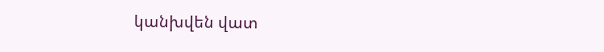կանխվեն վատ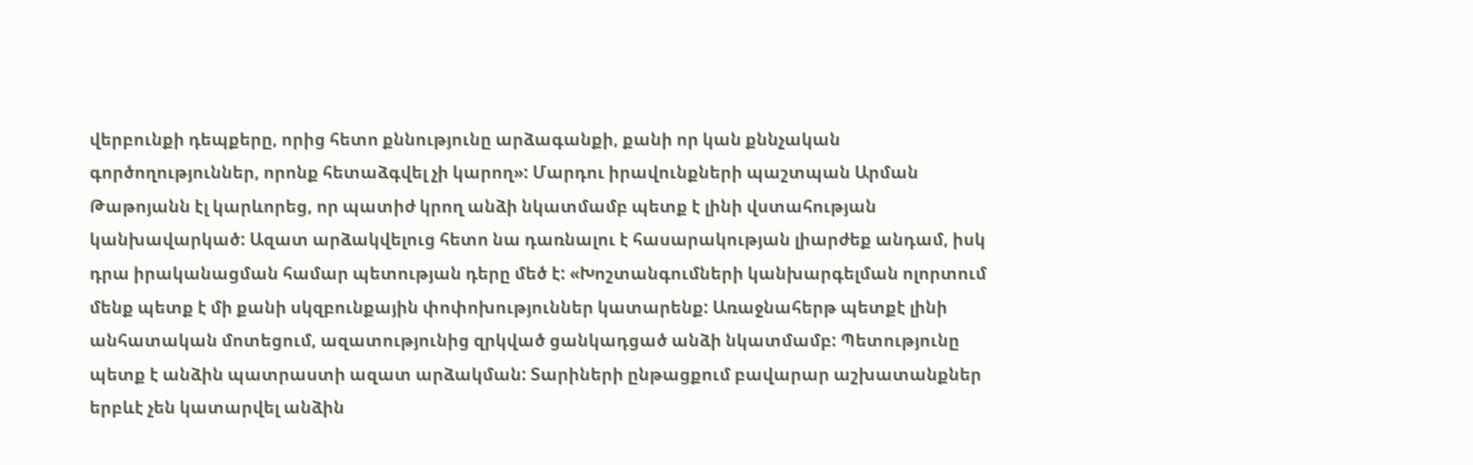վերբունքի դեպքերը, որից հետո քննությունը արձագանքի, քանի որ կան քննչական գործողություններ, որոնք հետաձգվել չի կարող»: Մարդու իրավունքների պաշտպան Արման Թաթոյանն էլ կարևորեց, որ պատիժ կրող անձի նկատմամբ պետք է լինի վստահության կանխավարկած: Ազատ արձակվելուց հետո նա դառնալու է հասարակության լիարժեք անդամ, իսկ դրա իրականացման համար պետության դերը մեծ է: «Խոշտանգումների կանխարգելման ոլորտում մենք պետք է մի քանի սկզբունքային փոփոխություններ կատարենք: Առաջնահերթ պետքէ լինի անհատական մոտեցում, ազատությունից զրկված ցանկադցած անձի նկատմամբ: Պետությունը պետք է անձին պատրաստի ազատ արձակման: Տարիների ընթացքում բավարար աշխատանքներ երբևէ չեն կատարվել անձին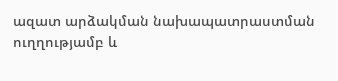ազատ արձակման նախապատրաստման ուղղությամբ և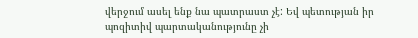վերջում ասել ենք նա պատրաստ չէ: Եվ պետության իր պոզիտիվ պարտականությունը չի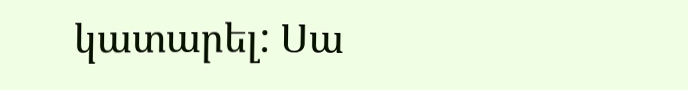կատարել: Սա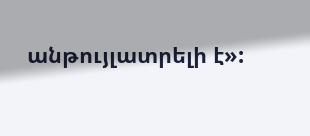անթույլատրելի է»: